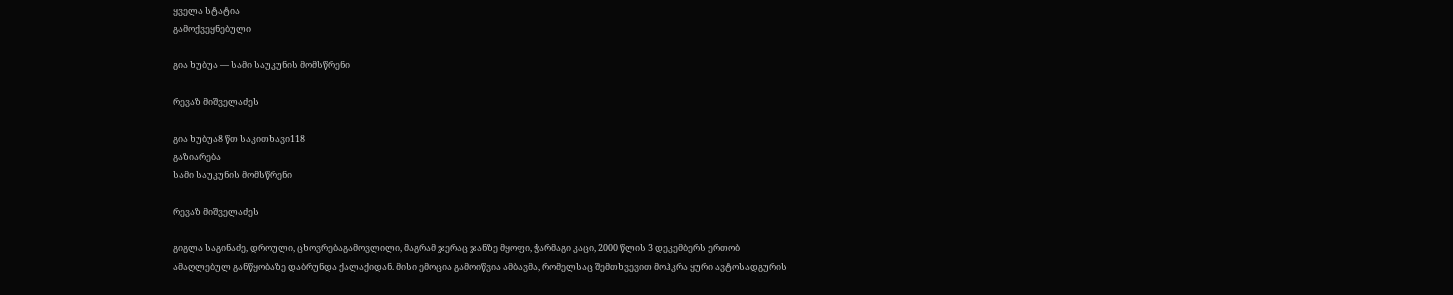ყველა სტატია
გამოქვეყნებული

გია ხუბუა — სამი საუკუნის მომსწრენი

რევაზ მიშველაძეს

გია ხუბუა8 წთ საკითხავი118
გაზიარება
სამი საუკუნის მომსწრენი

რევაზ მიშველაძეს

გიგლა საგინაძე, დროული, ცხოვრებაგამოვლილი, მაგრამ ჯერაც ჯანზე მყოფი, ჭარმაგი კაცი, 2000 წლის 3 დეკემბერს ერთობ ამაღლებულ განწყობაზე დაბრუნდა ქალაქიდან. მისი ემოცია გამოიწვია ამბავმა, რომელსაც შემთხვევით მოჰკრა ყური ავტოსადგურის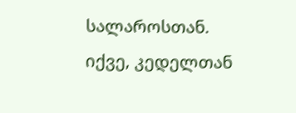სალაროსთან. იქვე, კედელთან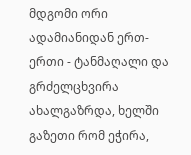მდგომი ორი ადამიანიდან ერთ-ერთი - ტანმაღალი და გრძელცხვირა ახალგაზრდა, ხელში გაზეთი რომ ეჭირა,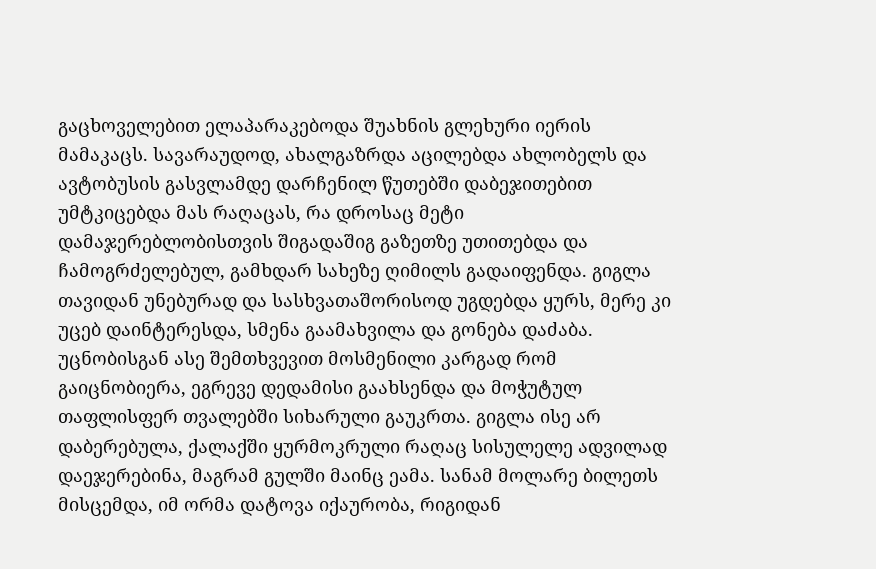გაცხოველებით ელაპარაკებოდა შუახნის გლეხური იერის მამაკაცს. სავარაუდოდ, ახალგაზრდა აცილებდა ახლობელს და ავტობუსის გასვლამდე დარჩენილ წუთებში დაბეჯითებით უმტკიცებდა მას რაღაცას, რა დროსაც მეტი დამაჯერებლობისთვის შიგადაშიგ გაზეთზე უთითებდა და ჩამოგრძელებულ, გამხდარ სახეზე ღიმილს გადაიფენდა. გიგლა თავიდან უნებურად და სასხვათაშორისოდ უგდებდა ყურს, მერე კი უცებ დაინტერესდა, სმენა გაამახვილა და გონება დაძაბა. უცნობისგან ასე შემთხვევით მოსმენილი კარგად რომ გაიცნობიერა, ეგრევე დედამისი გაახსენდა და მოჭუტულ თაფლისფერ თვალებში სიხარული გაუკრთა. გიგლა ისე არ დაბერებულა, ქალაქში ყურმოკრული რაღაც სისულელე ადვილად დაეჯერებინა, მაგრამ გულში მაინც ეამა. სანამ მოლარე ბილეთს მისცემდა, იმ ორმა დატოვა იქაურობა, რიგიდან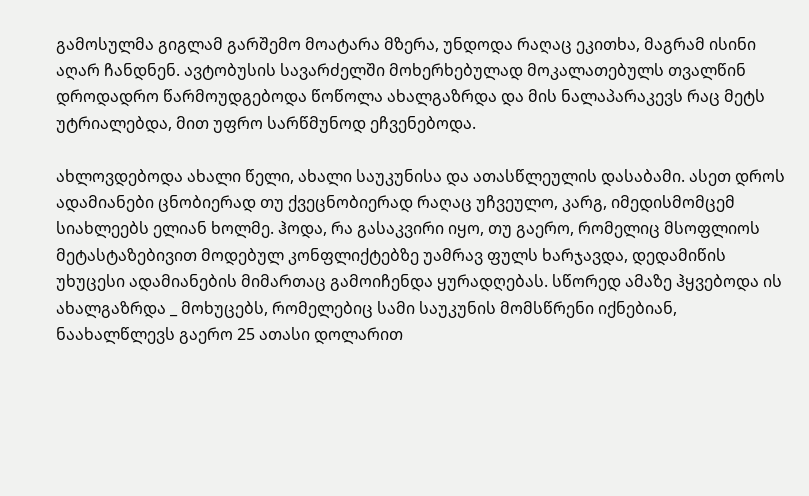გამოსულმა გიგლამ გარშემო მოატარა მზერა, უნდოდა რაღაც ეკითხა, მაგრამ ისინი აღარ ჩანდნენ. ავტობუსის სავარძელში მოხერხებულად მოკალათებულს თვალწინ დროდადრო წარმოუდგებოდა წოწოლა ახალგაზრდა და მის ნალაპარაკევს რაც მეტს უტრიალებდა, მით უფრო სარწმუნოდ ეჩვენებოდა.

ახლოვდებოდა ახალი წელი, ახალი საუკუნისა და ათასწლეულის დასაბამი. ასეთ დროს ადამიანები ცნობიერად თუ ქვეცნობიერად რაღაც უჩვეულო, კარგ, იმედისმომცემ სიახლეებს ელიან ხოლმე. ჰოდა, რა გასაკვირი იყო, თუ გაერო, რომელიც მსოფლიოს მეტასტაზებივით მოდებულ კონფლიქტებზე უამრავ ფულს ხარჯავდა, დედამიწის უხუცესი ადამიანების მიმართაც გამოიჩენდა ყურადღებას. სწორედ ამაზე ჰყვებოდა ის ახალგაზრდა _ მოხუცებს, რომელებიც სამი საუკუნის მომსწრენი იქნებიან, ნაახალწლევს გაერო 25 ათასი დოლარით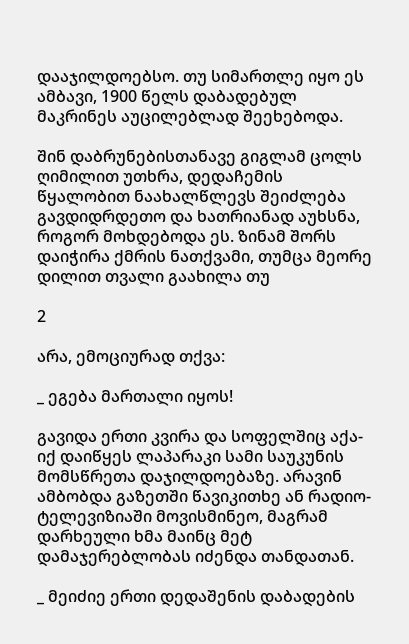დააჯილდოებსო. თუ სიმართლე იყო ეს ამბავი, 1900 წელს დაბადებულ მაკრინეს აუცილებლად შეეხებოდა.

შინ დაბრუნებისთანავე გიგლამ ცოლს ღიმილით უთხრა, დედაჩემის წყალობით ნაახალწლევს შეიძლება გავდიდრდეთო და ხათრიანად აუხსნა, როგორ მოხდებოდა ეს. ზინამ შორს დაიჭირა ქმრის ნათქვამი, თუმცა მეორე დილით თვალი გაახილა თუ

2

არა, ემოციურად თქვა:

_ ეგება მართალი იყოს!

გავიდა ერთი კვირა და სოფელშიც აქა-იქ დაიწყეს ლაპარაკი სამი საუკუნის მომსწრეთა დაჯილდოებაზე. არავინ ამბობდა გაზეთში წავიკითხე ან რადიო-ტელევიზიაში მოვისმინეო, მაგრამ დარხეული ხმა მაინც მეტ დამაჯერებლობას იძენდა თანდათან.

_ მეიძიე ერთი დედაშენის დაბადების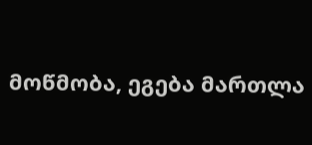მოწმობა, ეგება მართლა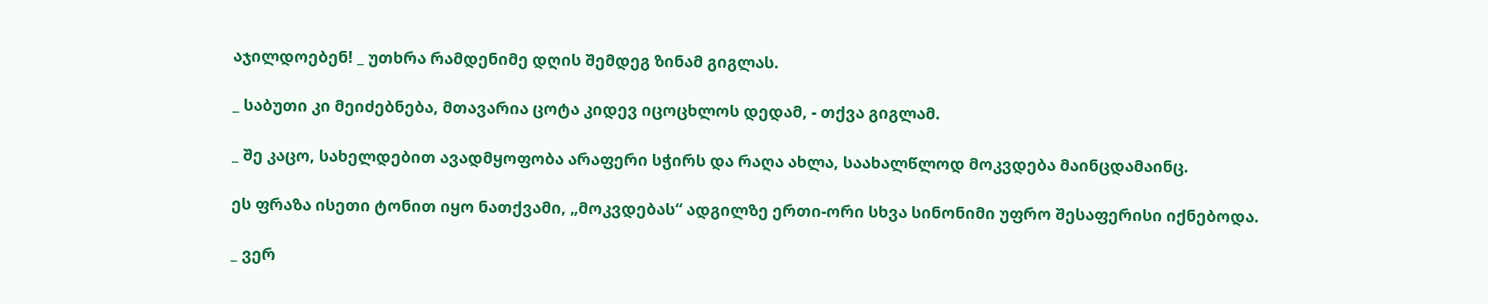აჯილდოებენ! _ უთხრა რამდენიმე დღის შემდეგ ზინამ გიგლას.

_ საბუთი კი მეიძებნება, მთავარია ცოტა კიდევ იცოცხლოს დედამ, - თქვა გიგლამ.

_ შე კაცო, სახელდებით ავადმყოფობა არაფერი სჭირს და რაღა ახლა, საახალწლოდ მოკვდება მაინცდამაინც.

ეს ფრაზა ისეთი ტონით იყო ნათქვამი, „მოკვდებას“ ადგილზე ერთი-ორი სხვა სინონიმი უფრო შესაფერისი იქნებოდა.

_ ვერ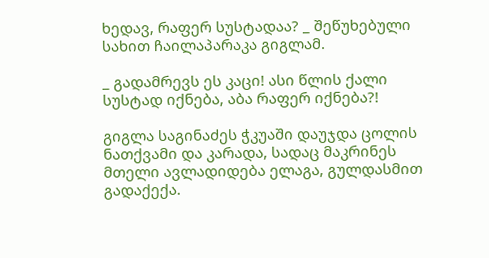ხედავ, რაფერ სუსტადაა? _ შეწუხებული სახით ჩაილაპარაკა გიგლამ.

_ გადამრევს ეს კაცი! ასი წლის ქალი სუსტად იქნება, აბა რაფერ იქნება?!

გიგლა საგინაძეს ჭკუაში დაუჯდა ცოლის ნათქვამი და კარადა, სადაც მაკრინეს მთელი ავლადიდება ელაგა, გულდასმით გადაქექა.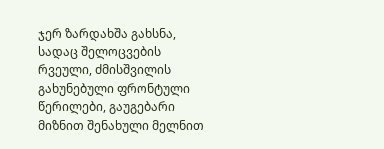ჯერ ზარდახშა გახსნა, სადაც შელოცვების რვეული, ძმისშვილის გახუნებული ფრონტული წერილები, გაუგებარი მიზნით შენახული მელნით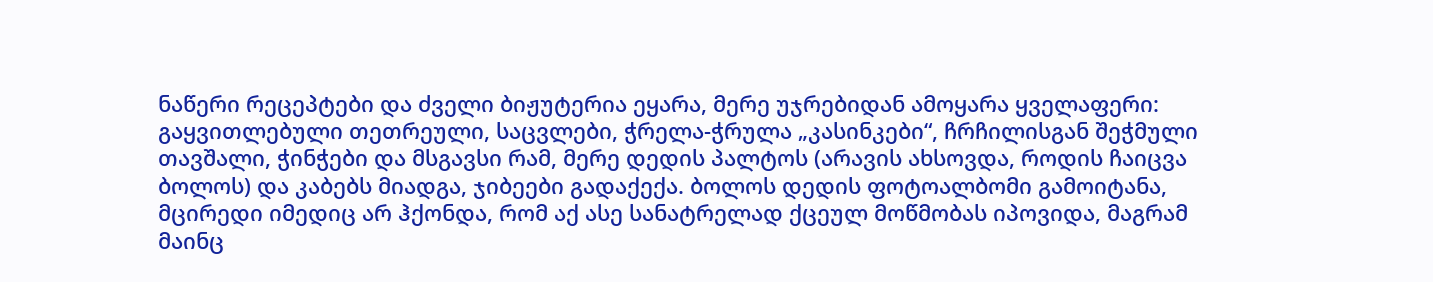ნაწერი რეცეპტები და ძველი ბიჟუტერია ეყარა, მერე უჯრებიდან ამოყარა ყველაფერი: გაყვითლებული თეთრეული, საცვლები, ჭრელა-ჭრულა „კასინკები“, ჩრჩილისგან შეჭმული თავშალი, ჭინჭები და მსგავსი რამ, მერე დედის პალტოს (არავის ახსოვდა, როდის ჩაიცვა ბოლოს) და კაბებს მიადგა, ჯიბეები გადაქექა. ბოლოს დედის ფოტოალბომი გამოიტანა, მცირედი იმედიც არ ჰქონდა, რომ აქ ასე სანატრელად ქცეულ მოწმობას იპოვიდა, მაგრამ მაინც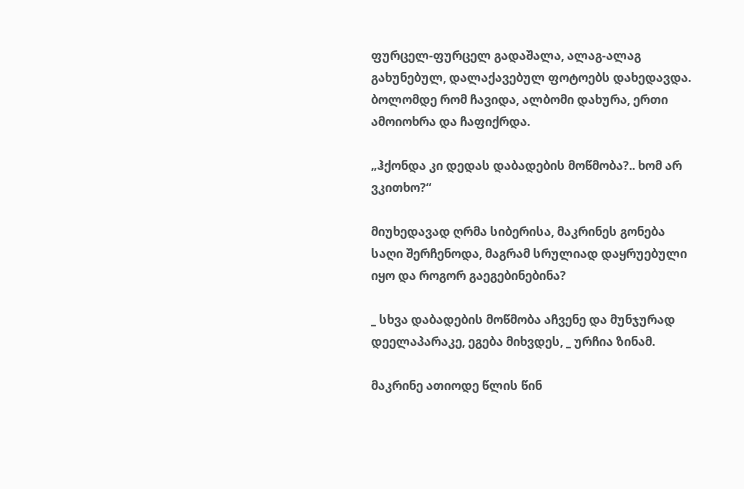ფურცელ-ფურცელ გადაშალა, ალაგ-ალაგ გახუნებულ, დალაქავებულ ფოტოებს დახედავდა. ბოლომდე რომ ჩავიდა, ალბომი დახურა, ერთი ამოიოხრა და ჩაფიქრდა.

„ჰქონდა კი დედას დაბადების მოწმობა?.. ხომ არ ვკითხო?“

მიუხედავად ღრმა სიბერისა, მაკრინეს გონება საღი შერჩენოდა, მაგრამ სრულიად დაყრუებული იყო და როგორ გაეგებინებინა?

_ სხვა დაბადების მოწმობა აჩვენე და მუნჯურად დეელაპარაკე, ეგება მიხვდეს, _ ურჩია ზინამ.

მაკრინე ათიოდე წლის წინ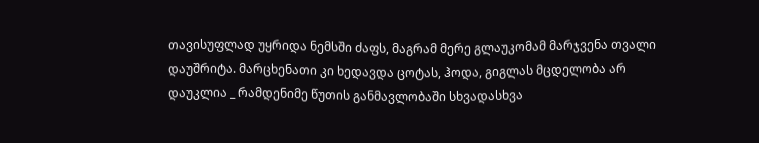თავისუფლად უყრიდა ნემსში ძაფს, მაგრამ მერე გლაუკომამ მარჯვენა თვალი დაუშრიტა. მარცხენათი კი ხედავდა ცოტას, ჰოდა, გიგლას მცდელობა არ დაუკლია _ რამდენიმე წუთის განმავლობაში სხვადასხვა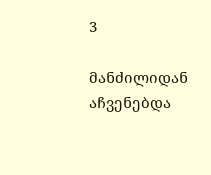3

მანძილიდან აჩვენებდა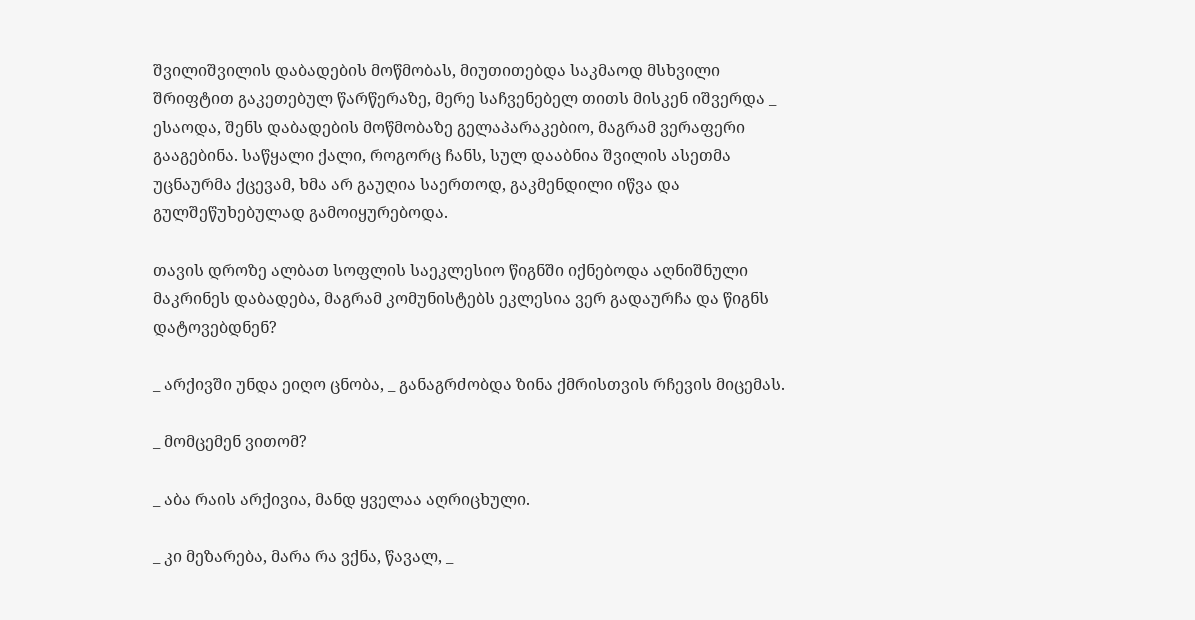შვილიშვილის დაბადების მოწმობას, მიუთითებდა საკმაოდ მსხვილი შრიფტით გაკეთებულ წარწერაზე, მერე საჩვენებელ თითს მისკენ იშვერდა _ ესაოდა, შენს დაბადების მოწმობაზე გელაპარაკებიო, მაგრამ ვერაფერი გააგებინა. საწყალი ქალი, როგორც ჩანს, სულ დააბნია შვილის ასეთმა უცნაურმა ქცევამ, ხმა არ გაუღია საერთოდ, გაკმენდილი იწვა და გულშეწუხებულად გამოიყურებოდა.

თავის დროზე ალბათ სოფლის საეკლესიო წიგნში იქნებოდა აღნიშნული მაკრინეს დაბადება, მაგრამ კომუნისტებს ეკლესია ვერ გადაურჩა და წიგნს დატოვებდნენ?

_ არქივში უნდა ეიღო ცნობა, _ განაგრძობდა ზინა ქმრისთვის რჩევის მიცემას.

_ მომცემენ ვითომ?

_ აბა რაის არქივია, მანდ ყველაა აღრიცხული.

_ კი მეზარება, მარა რა ვქნა, წავალ, _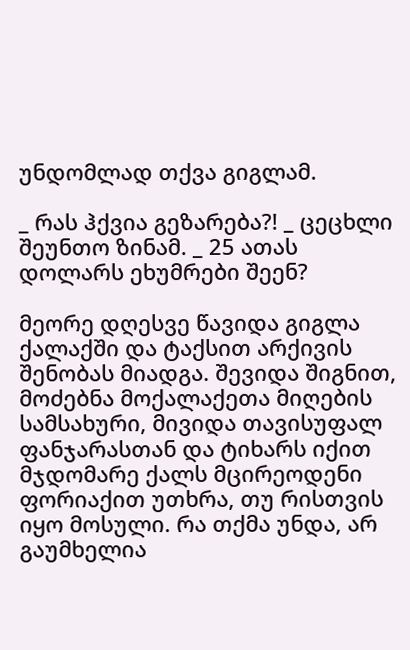უნდომლად თქვა გიგლამ.

_ რას ჰქვია გეზარება?! _ ცეცხლი შეუნთო ზინამ. _ 25 ათას დოლარს ეხუმრები შეენ?

მეორე დღესვე წავიდა გიგლა ქალაქში და ტაქსით არქივის შენობას მიადგა. შევიდა შიგნით, მოძებნა მოქალაქეთა მიღების სამსახური, მივიდა თავისუფალ ფანჯარასთან და ტიხარს იქით მჯდომარე ქალს მცირეოდენი ფორიაქით უთხრა, თუ რისთვის იყო მოსული. რა თქმა უნდა, არ გაუმხელია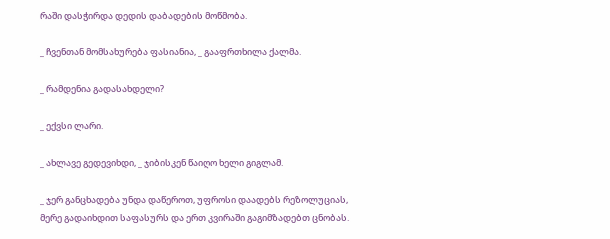რაში დასჭირდა დედის დაბადების მოწმობა.

_ ჩვენთან მომსახურება ფასიანია, _ გააფრთხილა ქალმა.

_ რამდენია გადასახდელი?

_ ექვსი ლარი.

_ ახლავე გედევიხდი, _ ჯიბისკენ წაიღო ხელი გიგლამ.

_ ჯერ განცხადება უნდა დაწეროთ, უფროსი დაადებს რეზოლუციას, მერე გადაიხდით საფასურს და ერთ კვირაში გაგიმზადებთ ცნობას.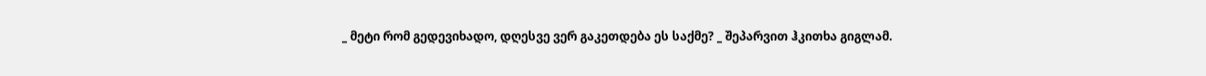_ მეტი რომ გედევიხადო, დღესვე ვერ გაკეთდება ეს საქმე? _ შეპარვით ჰკითხა გიგლამ.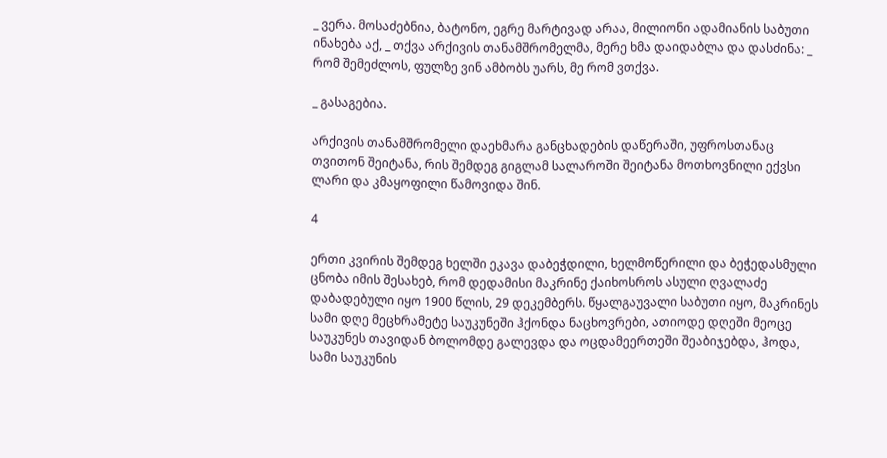_ ვერა. მოსაძებნია, ბატონო, ეგრე მარტივად არაა, მილიონი ადამიანის საბუთი ინახება აქ, _ თქვა არქივის თანამშრომელმა, მერე ხმა დაიდაბლა და დასძინა: _ რომ შემეძლოს, ფულზე ვინ ამბობს უარს, მე რომ ვთქვა.

_ გასაგებია.

არქივის თანამშრომელი დაეხმარა განცხადების დაწერაში, უფროსთანაც თვითონ შეიტანა, რის შემდეგ გიგლამ სალაროში შეიტანა მოთხოვნილი ექვსი ლარი და კმაყოფილი წამოვიდა შინ.

4

ერთი კვირის შემდეგ ხელში ეკავა დაბეჭდილი, ხელმოწერილი და ბეჭედასმული ცნობა იმის შესახებ, რომ დედამისი მაკრინე ქაიხოსროს ასული ღვალაძე დაბადებული იყო 1900 წლის, 29 დეკემბერს. წყალგაუვალი საბუთი იყო, მაკრინეს სამი დღე მეცხრამეტე საუკუნეში ჰქონდა ნაცხოვრები, ათიოდე დღეში მეოცე საუკუნეს თავიდან ბოლომდე გალევდა და ოცდამეერთეში შეაბიჯებდა, ჰოდა, სამი საუკუნის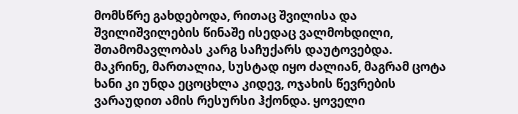მომსწრე გახდებოდა, რითაც შვილისა და შვილიშვილების წინაშე ისედაც ვალმოხდილი, შთამომავლობას კარგ საჩუქარს დაუტოვებდა. მაკრინე, მართალია, სუსტად იყო ძალიან, მაგრამ ცოტა ხანი კი უნდა ეცოცხლა კიდევ, ოჯახის წევრების ვარაუდით ამის რესურსი ჰქონდა. ყოველი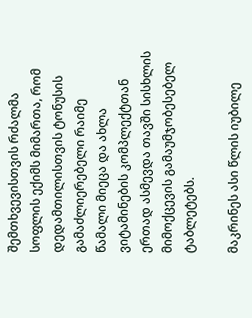შემთხვევისთვის რძალმა სოფლის ექიმს მიმართა, რომ დედამთილისთვის ტონუსის გამაძლიერებელი რაიმე წამალი მიეცა და ახლა ვიტამინების კომპლექტთან ერთად ასმევდა თავში სისხლის მიმოქცევის გამაუმჯობესებელ ტაბლეტებს.

მაკრინეს ასი წლის იუბილე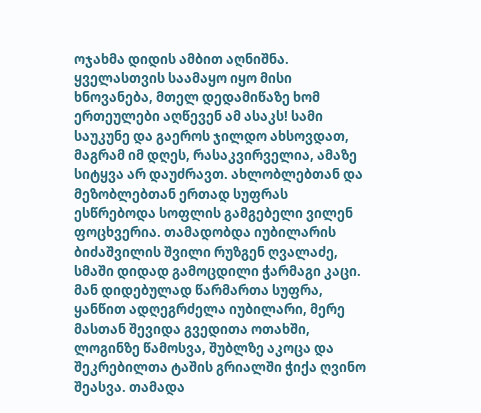ოჯახმა დიდის ამბით აღნიშნა. ყველასთვის საამაყო იყო მისი ხნოვანება, მთელ დედამიწაზე ხომ ერთეულები აღწევენ ამ ასაკს! სამი საუკუნე და გაეროს ჯილდო ახსოვდათ, მაგრამ იმ დღეს, რასაკვირველია, ამაზე სიტყვა არ დაუძრავთ. ახლობლებთან და მეზობლებთან ერთად სუფრას ესწრებოდა სოფლის გამგებელი ვილენ ფოცხვერია. თამადობდა იუბილარის ბიძაშვილის შვილი რუზგენ ღვალაძე, სმაში დიდად გამოცდილი ჭარმაგი კაცი. მან დიდებულად წარმართა სუფრა, ყანწით ადღეგრძელა იუბილარი, მერე მასთან შევიდა გვედითა ოთახში, ლოგინზე წამოსვა, შუბლზე აკოცა და შეკრებილთა ტაშის გრიალში ჭიქა ღვინო შეასვა. თამადა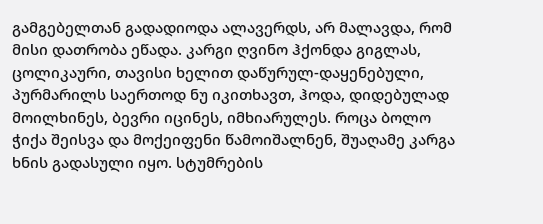გამგებელთან გადადიოდა ალავერდს, არ მალავდა, რომ მისი დათრობა ეწადა. კარგი ღვინო ჰქონდა გიგლას, ცოლიკაური, თავისი ხელით დაწურულ-დაყენებული, პურმარილს საერთოდ ნუ იკითხავთ, ჰოდა, დიდებულად მოილხინეს, ბევრი იცინეს, იმხიარულეს. როცა ბოლო ჭიქა შეისვა და მოქეიფენი წამოიშალნენ, შუაღამე კარგა ხნის გადასული იყო. სტუმრების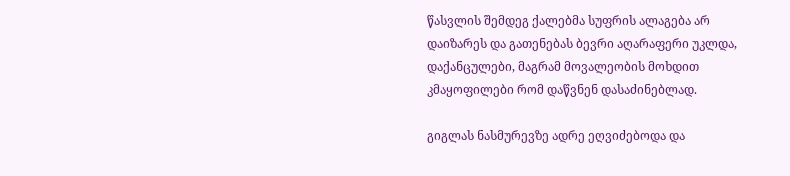წასვლის შემდეგ ქალებმა სუფრის ალაგება არ დაიზარეს და გათენებას ბევრი აღარაფერი უკლდა, დაქანცულები, მაგრამ მოვალეობის მოხდით კმაყოფილები რომ დაწვნენ დასაძინებლად.

გიგლას ნასმურევზე ადრე ეღვიძებოდა და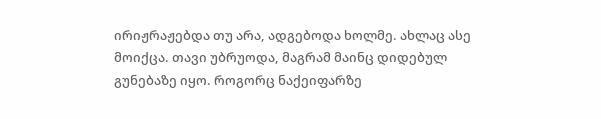ირიჟრაჟებდა თუ არა, ადგებოდა ხოლმე. ახლაც ასე მოიქცა. თავი უბრუოდა, მაგრამ მაინც დიდებულ გუნებაზე იყო. როგორც ნაქეიფარზე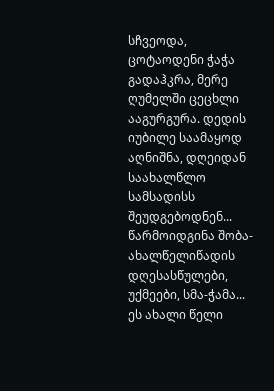სჩვეოდა, ცოტაოდენი ჭაჭა გადაჰკრა, მერე ღუმელში ცეცხლი ააგურგურა. დედის იუბილე საამაყოდ აღნიშნა, დღეიდან საახალწლო სამსადისს შეუდგებოდნენ... წარმოიდგინა შობა-ახალწელიწადის დღესასწულები, უქმეები, სმა-ჭამა... ეს ახალი წელი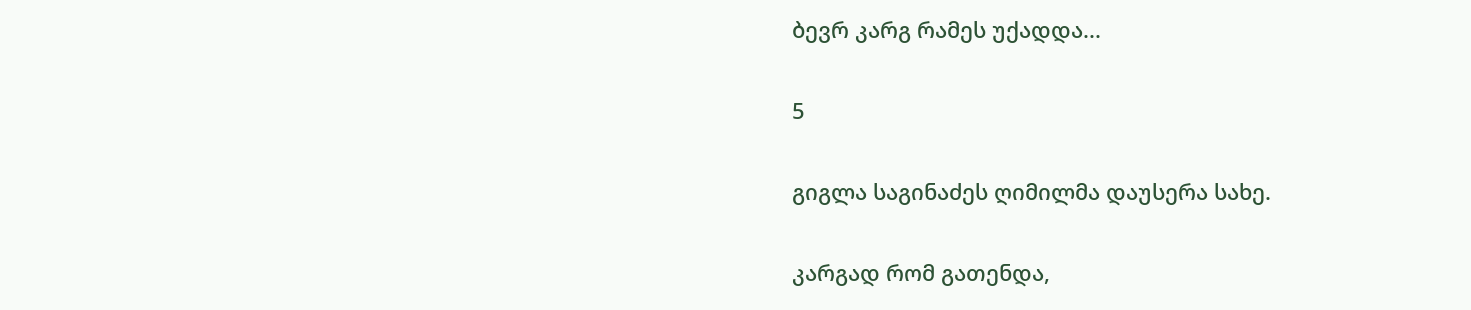ბევრ კარგ რამეს უქადდა...

5

გიგლა საგინაძეს ღიმილმა დაუსერა სახე.

კარგად რომ გათენდა,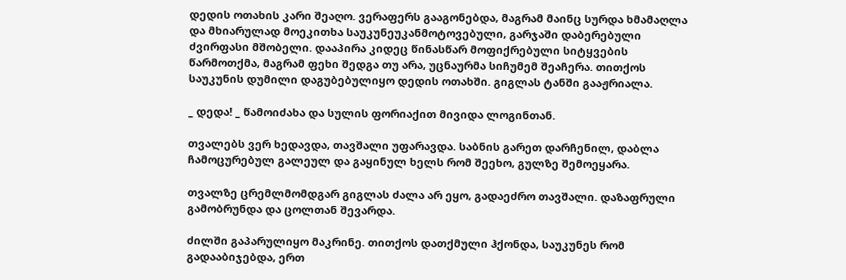დედის ოთახის კარი შეაღო. ვერაფერს გააგონებდა, მაგრამ მაინც სურდა ხმამაღლა და მხიარულად მოეკითხა საუკუნეუკანმოტოვებული, გარჯაში დაბერებული ძვირფასი მშობელი. დააპირა კიდეც წინასწარ მოფიქრებული სიტყვების წარმოთქმა, მაგრამ ფეხი შედგა თუ არა, უცნაურმა სიჩუმემ შეაჩერა. თითქოს საუკუნის დუმილი დაგუბებულიყო დედის ოთახში. გიგლას ტანში გააჟრიალა.

_ დედა! _ წამოიძახა და სულის ფორიაქით მივიდა ლოგინთან.

თვალებს ვერ ხედავდა, თავშალი უფარავდა. საბნის გარეთ დარჩენილ, დაბლა ჩამოცურებულ გალეულ და გაყინულ ხელს რომ შეეხო, გულზე შემოეყარა.

თვალზე ცრემლმომდგარ გიგლას ძალა არ ეყო, გადაეძრო თავშალი. დაზაფრული გამობრუნდა და ცოლთან შევარდა.

ძილში გაპარულიყო მაკრინე. თითქოს დათქმული ჰქონდა, საუკუნეს რომ გადააბიჯებდა, ერთ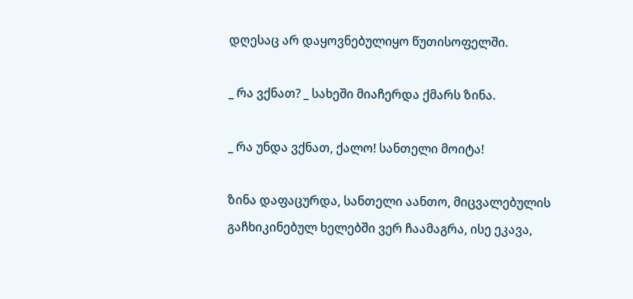დღესაც არ დაყოვნებულიყო წუთისოფელში.

_ რა ვქნათ? _ სახეში მიაჩერდა ქმარს ზინა.

_ რა უნდა ვქნათ, ქალო! სანთელი მოიტა!

ზინა დაფაცურდა, სანთელი აანთო, მიცვალებულის გაჩხიკინებულ ხელებში ვერ ჩაამაგრა, ისე ეკავა,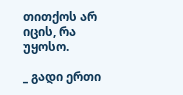თითქოს არ იცის, რა უყოსო.

_ გადი ერთი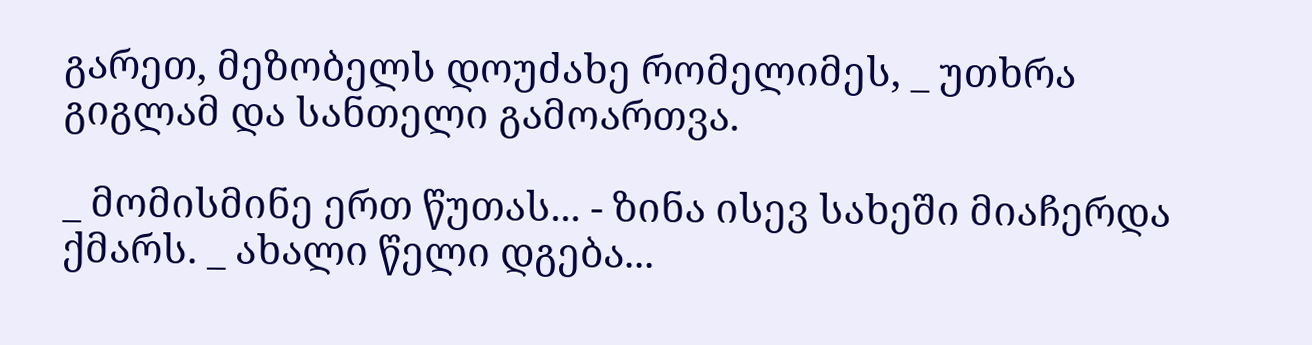გარეთ, მეზობელს დოუძახე რომელიმეს, _ უთხრა გიგლამ და სანთელი გამოართვა.

_ მომისმინე ერთ წუთას... - ზინა ისევ სახეში მიაჩერდა ქმარს. _ ახალი წელი დგება...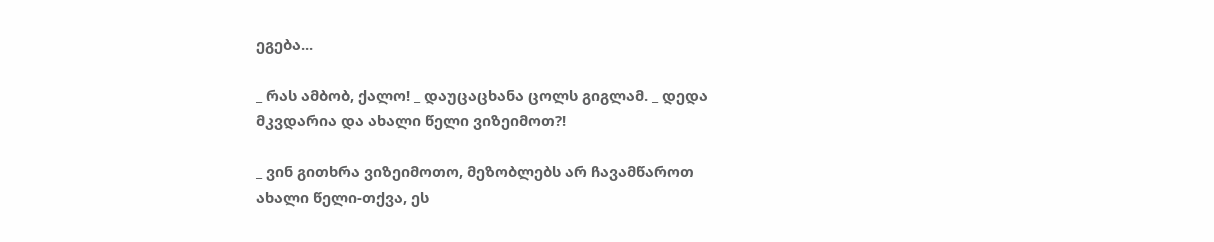ეგება...

_ რას ამბობ, ქალო! _ დაუცაცხანა ცოლს გიგლამ. _ დედა მკვდარია და ახალი წელი ვიზეიმოთ?!

_ ვინ გითხრა ვიზეიმოთო, მეზობლებს არ ჩავამწაროთ ახალი წელი-თქვა, ეს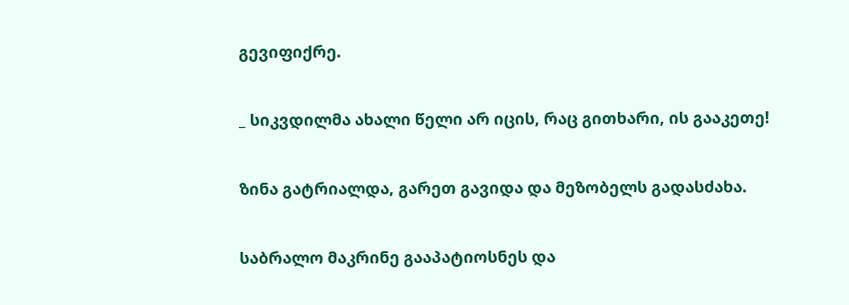გევიფიქრე.

_ სიკვდილმა ახალი წელი არ იცის, რაც გითხარი, ის გააკეთე!

ზინა გატრიალდა, გარეთ გავიდა და მეზობელს გადასძახა.

საბრალო მაკრინე გააპატიოსნეს და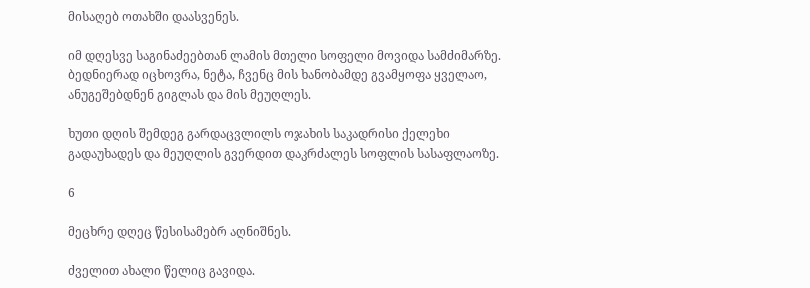მისაღებ ოთახში დაასვენეს.

იმ დღესვე საგინაძეებთან ლამის მთელი სოფელი მოვიდა სამძიმარზე. ბედნიერად იცხოვრა, ნეტა, ჩვენც მის ხანობამდე გვამყოფა ყველაო, ანუგეშებდნენ გიგლას და მის მეუღლეს.

ხუთი დღის შემდეგ გარდაცვლილს ოჯახის საკადრისი ქელეხი გადაუხადეს და მეუღლის გვერდით დაკრძალეს სოფლის სასაფლაოზე.

6

მეცხრე დღეც წესისამებრ აღნიშნეს.

ძველით ახალი წელიც გავიდა.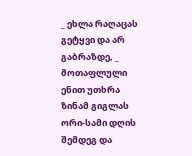_ ეხლა რაღაცას გეტყვი და არ გაბრაზდე, _ მოთაფლული ენით უთხრა ზინამ გიგლას ორი-სამი დღის შემდეგ და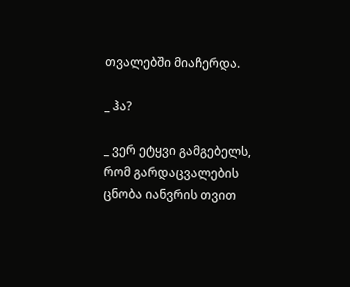თვალებში მიაჩერდა.

_ ჰა?

_ ვერ ეტყვი გამგებელს, რომ გარდაცვალების ცნობა იანვრის თვით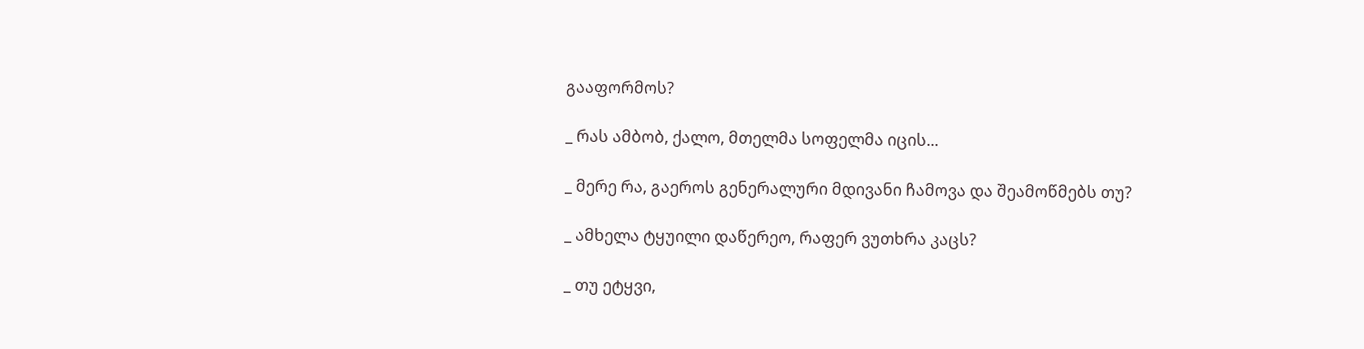გააფორმოს?

_ რას ამბობ, ქალო, მთელმა სოფელმა იცის...

_ მერე რა, გაეროს გენერალური მდივანი ჩამოვა და შეამოწმებს თუ?

_ ამხელა ტყუილი დაწერეო, რაფერ ვუთხრა კაცს?

_ თუ ეტყვი,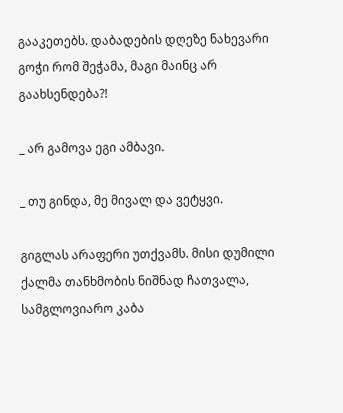გააკეთებს. დაბადების დღეზე ნახევარი გოჭი რომ შეჭამა, მაგი მაინც არ გაახსენდება?!

_ არ გამოვა ეგი ამბავი.

_ თუ გინდა, მე მივალ და ვეტყვი.

გიგლას არაფერი უთქვამს. მისი დუმილი ქალმა თანხმობის ნიშნად ჩათვალა, სამგლოვიარო კაბა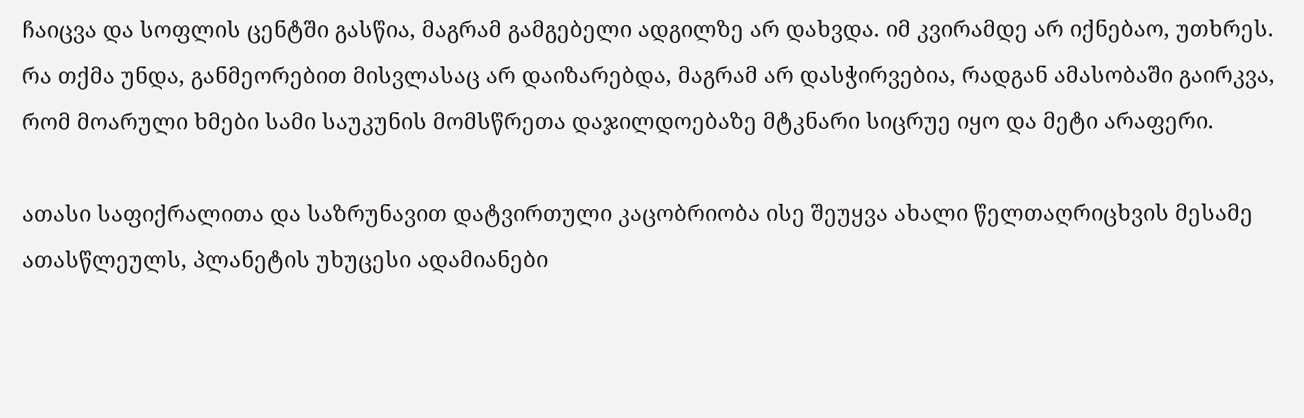ჩაიცვა და სოფლის ცენტში გასწია, მაგრამ გამგებელი ადგილზე არ დახვდა. იმ კვირამდე არ იქნებაო, უთხრეს. რა თქმა უნდა, განმეორებით მისვლასაც არ დაიზარებდა, მაგრამ არ დასჭირვებია, რადგან ამასობაში გაირკვა, რომ მოარული ხმები სამი საუკუნის მომსწრეთა დაჯილდოებაზე მტკნარი სიცრუე იყო და მეტი არაფერი.

ათასი საფიქრალითა და საზრუნავით დატვირთული კაცობრიობა ისე შეუყვა ახალი წელთაღრიცხვის მესამე ათასწლეულს, პლანეტის უხუცესი ადამიანები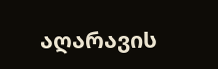აღარავის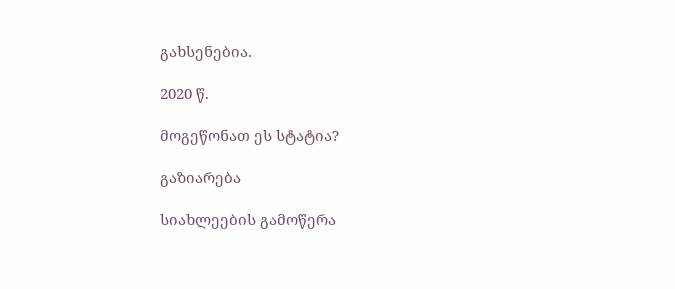გახსენებია.

2020 წ.

მოგეწონათ ეს სტატია?

გაზიარება

სიახლეების გამოწერა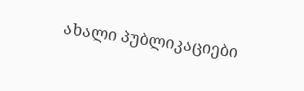ახალი პუბლიკაციები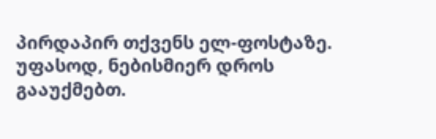პირდაპირ თქვენს ელ-ფოსტაზე. უფასოდ, ნებისმიერ დროს გააუქმებთ.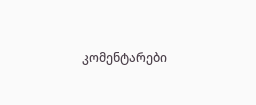კომენტარები